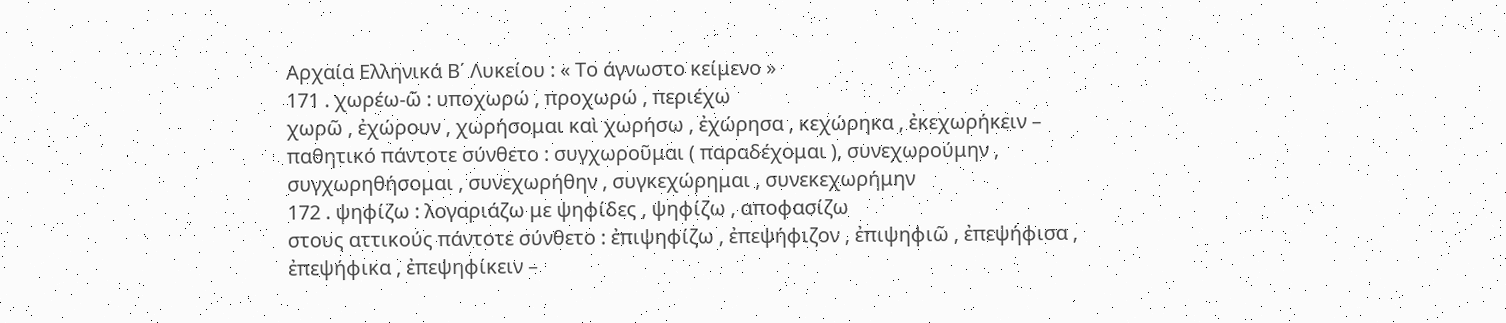Αρχαία Ελληνικά Β΄ Λυκείου : « Το άγνωστο κείμενο »
171 . χωρέω-ῶ : υποχωρώ , προχωρώ , περιέχω
χωρῶ , ἐχώρουν , χωρήσομαι καὶ χωρήσω , ἐχώρησα , κεχώρηκα , ἐκεχωρήκειν – παθητικό πάντοτε σύνθετο : συγχωροῦμαι ( παραδέχομαι ), συνεχωρούμην , συγχωρηθήσομαι , συνεχωρήθην , συγκεχώρημαι , συνεκεχωρήμην
172 . ψηφίζω : λογαριάζω με ψηφίδες , ψηφίζω , αποφασίζω
στους αττικούς πάντοτε σύνθετο : ἐπιψηφίζω , ἐπεψήφιζον , ἐπιψηφιῶ , ἐπεψήφισα , ἐπεψήφικα , ἐπεψηφίκειν –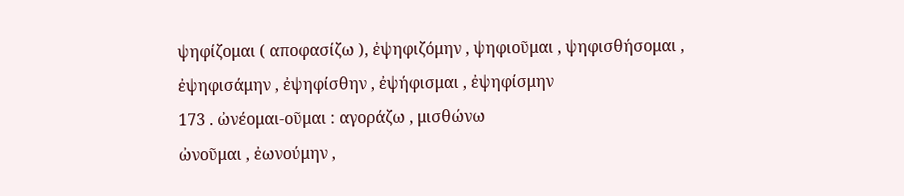ψηφίζομαι ( αποφασίζω ), ἐψηφιζόμην , ψηφιοῦμαι , ψηφισθήσομαι , ἐψηφισάμην , ἐψηφίσθην , ἐψήφισμαι , ἐψηφίσμην
173 . ὠνέομαι-οῦμαι : αγοράζω , μισθώνω
ὠνοῦμαι , ἐωνούμην ,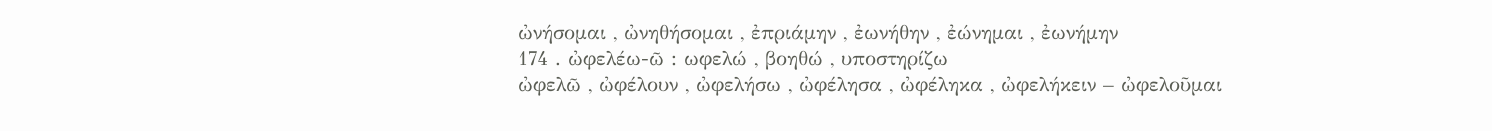ὠνήσομαι , ὠνηθήσομαι , ἐπριάμην , ἐωνήθην , ἐώνημαι , ἐωνήμην
174 . ὠφελέω-ῶ : ωφελώ , βοηθώ , υποστηρίζω
ὠφελῶ , ὠφέλουν , ὠφελήσω , ὠφέλησα , ὠφέληκα , ὠφελήκειν – ὠφελοῦμαι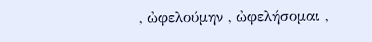, ὠφελούμην , ὠφελήσομαι ,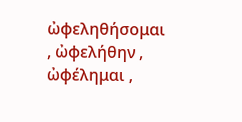ὠφεληθήσομαι , ὠφελήθην , ὠφέλημαι ,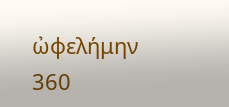ὠφελήμην
360